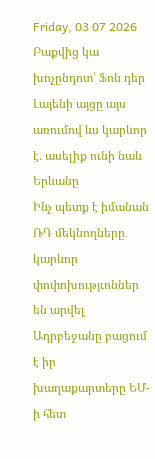Friday, 03 07 2026
Բաքվից կա խոչընդոտ՝ Ֆոն դեր Լայենի այցը այս առումով ևս կարևոր է. ասելիք ունի նաև Երևանը
Ինչ պետք է իմանան ՌԴ մեկնողները․ կարևոր փոփոխությւոններ են արվել
Ադրբեջանը բացում է իր խաղաքարտերը ԵՄ-ի հետ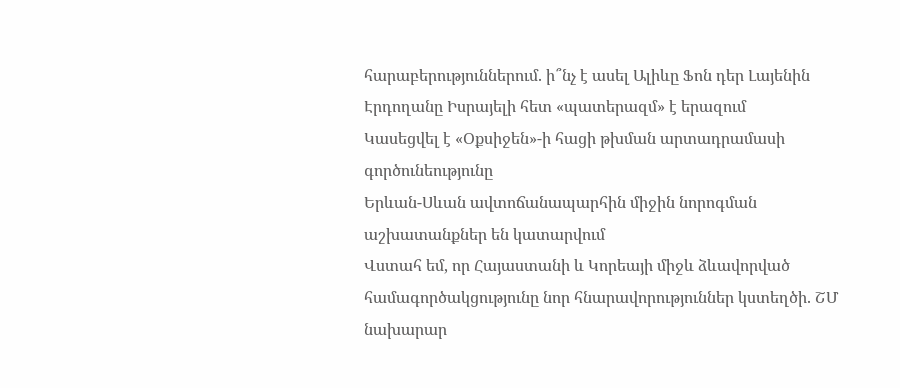հարաբերություններում. ի՞նչ է ասել Ալիևը Ֆոն դեր Լայենին
Էրդողանը Իսրայելի հետ «պատերազմ» է երազում
Կասեցվել է «Օքսիջեն»-ի հացի թխման արտադրամասի գործունեությունը
Երևան-Սևան ավտոճանապարհին միջին նորոգման աշխատանքներ են կատարվում
Վստահ եմ, որ Հայաստանի և Կորեայի միջև ձևավորված համագործակցությունը նոր հնարավորություններ կստեղծի. ՇՄ նախարար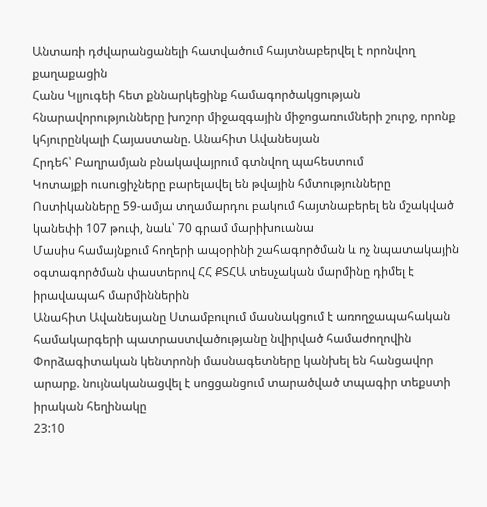Անտառի դժվարանցանելի հատվածում հայտնաբերվել է որոնվող քաղաքացին
Հանս Կլյուգեի հետ քննարկեցինք համագործակցության հնարավորությունները խոշոր միջազգային միջոցառումների շուրջ, որոնք կհյուրընկալի Հայաստանը. Անահիտ Ավանեսյան
Հրդեհ՝ Բաղրամյան բնակավայրում գտնվող պահեստում
Կոտայքի ուսուցիչները բարելավել են թվային հմտությունները
Ոստիկանները 59-ամյա տղամարդու բակում հայտնաբերել են մշակված կանեփի 107 թուփ, նաև՝ 70 գրամ մարիխուանա
Մասիս համայնքում հողերի ապօրինի շահագործման և ոչ նպատակային օգտագործման փաստերով ՀՀ ՔՏՀԱ տեսչական մարմինը դիմել է իրավապահ մարմիններին
Անահիտ Ավանեսյանը Ստամբուլում մասնակցում է առողջապահական համակարգերի պատրաստվածությանը նվիրված համաժողովին
Փորձագիտական կենտրոնի մասնագետները կանխել են հանցավոր արարք. նույնականացվել է սոցցանցում տարածված տպագիր տեքստի իրական հեղինակը
23:10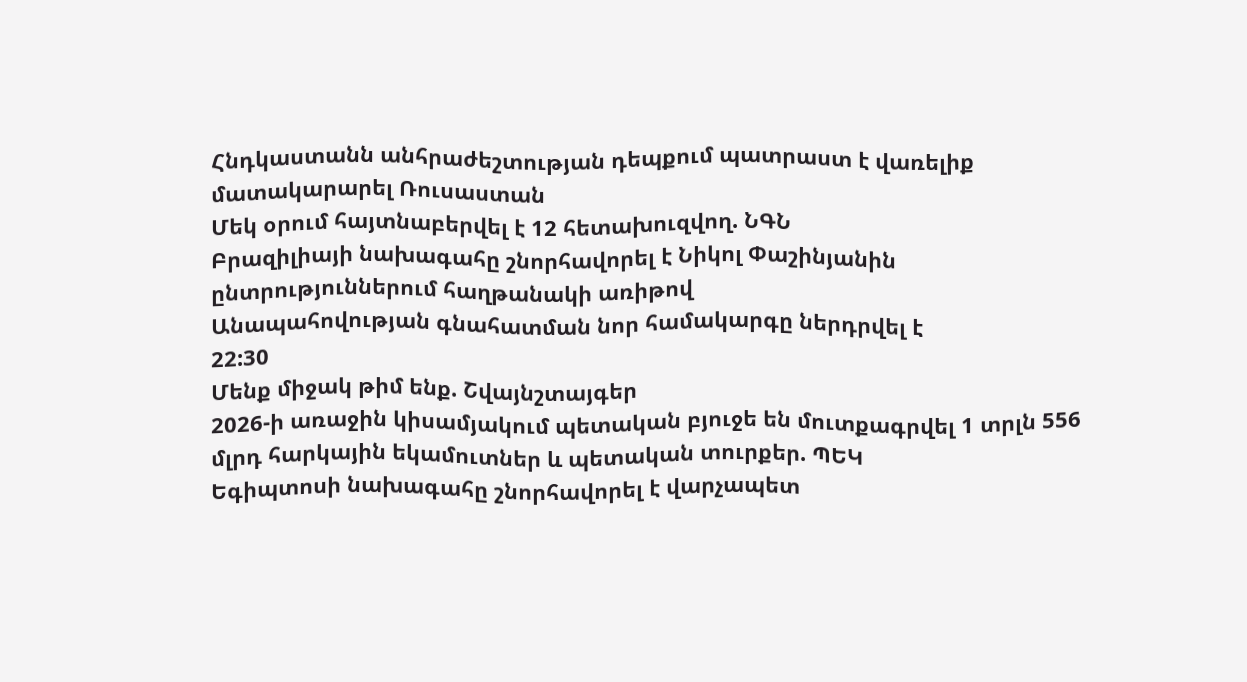Հնդկաստանն անհրաժեշտության դեպքում պատրաստ է վառելիք մատակարարել Ռուսաստան
Մեկ օրում հայտնաբերվել է 12 հետախուզվող. ՆԳՆ
Բրազիլիայի նախագահը շնորհավորել է Նիկոլ Փաշինյանին ընտրություններում հաղթանակի առիթով
Անապահովության գնահատման նոր համակարգը ներդրվել է
22:30
Մենք միջակ թիմ ենք. Շվայնշտայգեր
2026-ի առաջին կիսամյակում պետական բյուջե են մուտքագրվել 1 տրլն 556 մլրդ հարկային եկամուտներ և պետական տուրքեր. ՊԵԿ
Եգիպտոսի նախագահը շնորհավորել է վարչապետ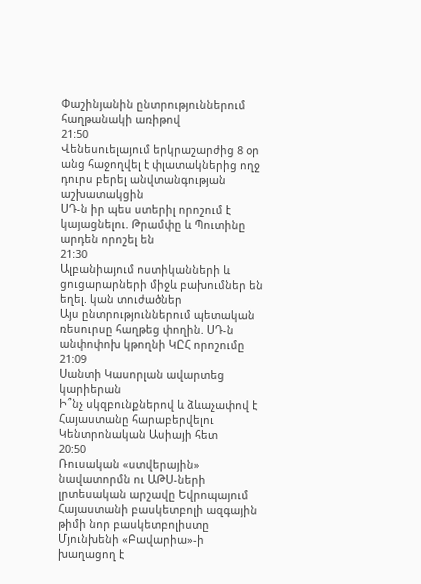Փաշինյանին ընտրություններում հաղթանակի առիթով
21:50
Վենեսուելայում երկրաշարժից 8 օր անց հաջողվել է փլատակներից ողջ դուրս բերել անվտանգության աշխատակցին
ՍԴ-ն իր պես ստերիլ որոշում է կայացնելու. Թրամփը և Պուտինը արդեն որոշել են
21:30
Ալբանիայում ոստիկանների և ցուցարարների միջև բախումներ են եղել. կան տուժածներ
Այս ընտրություններում պետական ռեսուրսը հաղթեց փողին. ՍԴ-ն անփոփոխ կթողնի ԿԸՀ որոշումը
21:09
Սանտի Կասորլան ավարտեց կարիերան
Ի՞նչ սկզբունքներով և ձևաչափով է Հայաստանը հարաբերվելու Կենտրոնական Ասիայի հետ
20:50
Ռուսական «ստվերային» նավատորմն ու ԱԹՍ-ների լրտեսական արշավը Եվրոպայում
Հայաստանի բասկետբոլի ազգային թիմի նոր բասկետբոլիստը Մյունխենի «Բավարիա»-ի խաղացող է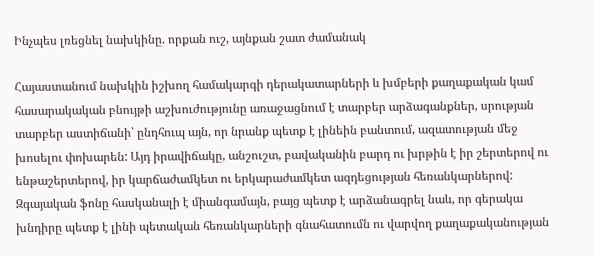Ինչպես լռեցնել նախկինը. որքան ուշ, այնքան շատ ժամանակ

Հայաստանում նախկին իշխող համակարգի դերակատարների և խմբերի քաղաքական կամ հասարակական բնույթի աշխուժությունը առաջացնում է տարբեր արձագանքներ, սրության տարբեր աստիճանի՝ ընդհուպ այն, որ նրանք պետք է լինեին բանտում, ազատության մեջ խոսելու փոխարեն: Այդ իրավիճակը, անշուշտ, բավականին բարդ ու խրթին է իր շերտերով ու ենթաշերտերով, իր կարճաժամկետ ու երկարաժամկետ ազդեցության հեռանկարներով: Զգայական ֆոնը հասկանալի է միանգամայն, բայց պետք է արձանագրել նաև, որ գերակա խնդիրը պետք է լինի պետական հեռանկարների գնահատումն ու վարվող քաղաքականության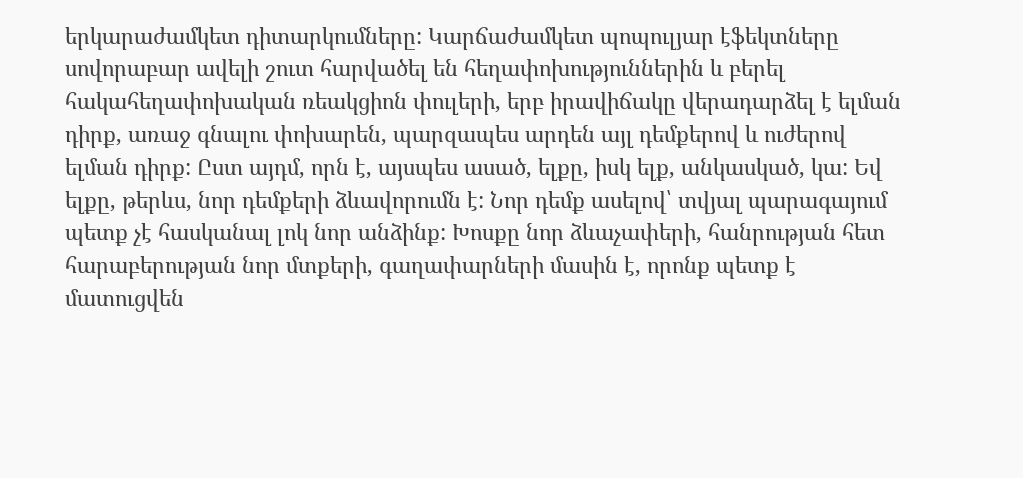երկարաժամկետ դիտարկումները: Կարճաժամկետ պոպուլյար էֆեկտները սովորաբար ավելի շուտ հարվածել են հեղափոխություններին և բերել հակահեղափոխական ռեակցիոն փուլերի, երբ իրավիճակը վերադարձել է ելման դիրք, առաջ գնալու փոխարեն, պարզապես արդեն այլ դեմքերով և ուժերով ելման դիրք: Ըստ այդմ, որն է, այսպես ասած, ելքը, իսկ ելք, անկասկած, կա: Եվ ելքը, թերևս, նոր դեմքերի ձևավորումն է: Նոր դեմք ասելով՝ տվյալ պարագայում պետք չէ հասկանալ լոկ նոր անձինք: Խոսքը նոր ձևաչափերի, հանրության հետ հարաբերության նոր մտքերի, գաղափարների մասին է, որոնք պետք է մատուցվեն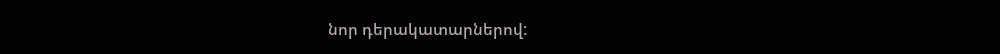նոր դերակատարներով: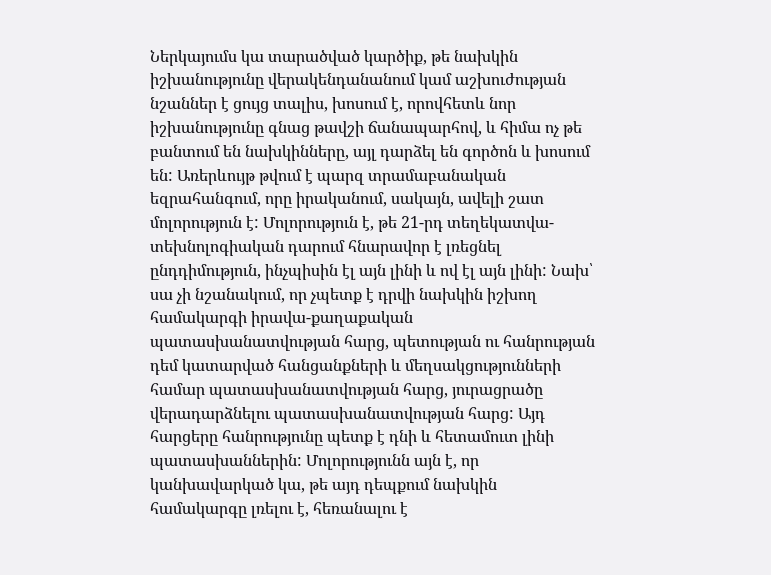Ներկայումս կա տարածված կարծիք, թե նախկին իշխանությունը վերակենդանանում կամ աշխուժության նշաններ է ցույց տալիս, խոսում է, որովհետև նոր իշխանությունը գնաց թավշի ճանապարհով, և հիմա ոչ թե բանտում են նախկինները, այլ դարձել են գործոն և խոսում են: Առերևույթ թվում է պարզ տրամաբանական եզրահանգում, որը իրականում, սակայն, ավելի շատ մոլորություն է: Մոլորություն է, թե 21-րդ տեղեկատվա-տեխնոլոգիական դարում հնարավոր է լռեցնել ընդդիմություն, ինչպիսին էլ այն լինի և ով էլ այն լինի: Նախ՝ սա չի նշանակում, որ չպետք է դրվի նախկին իշխող համակարգի իրավա-քաղաքական պատասխանատվության հարց, պետության ու հանրության դեմ կատարված հանցանքների և մեղսակցությունների համար պատասխանատվության հարց, յուրացրածը վերադարձնելու պատասխանատվության հարց: Այդ հարցերը հանրությունը պետք է դնի և հետամուտ լինի պատասխաններին: Մոլորությունն այն է, որ կանխավարկած կա, թե այդ դեպքում նախկին համակարգը լռելու է, հեռանալու է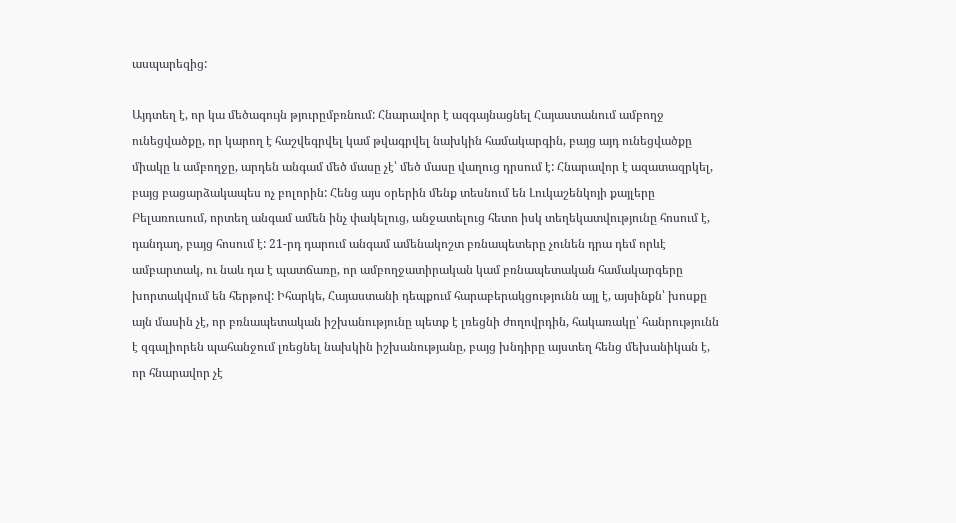ասպարեզից:

Այդտեղ է, որ կա մեծագույն թյուրըմբռնում: Հնարավոր է ազգայնացնել Հայաստանում ամբողջ ունեցվածքը, որ կարող է հաշվեգրվել կամ թվագրվել նախկին համակարգին, բայց այդ ունեցվածքը միակը և ամբողջը, արդեն անգամ մեծ մասը չէ՝ մեծ մասը վաղուց դրսում է: Հնարավոր է ազատազրկել, բայց բացարձակապես ոչ բոլորին: Հենց այս օրերին մենք տեսնում են Լուկաշենկոյի քայլերը Բելառուսում, որտեղ անգամ ամեն ինչ փակելուց, անջատելուց հետո իսկ տեղեկատվությունը հոսում է, դանդաղ, բայց հոսում է: 21-րդ դարում անգամ ամենակոշտ բռնապետերը չունեն դրա դեմ որևէ ամբարտակ, ու նաև դա է պատճառը, որ ամբողջատիրական կամ բռնապետական համակարգերը խորտակվում են հերթով: Իհարկե, Հայաստանի դեպքում հարաբերակցությունն այլ է, այսինքն՝ խոսքը այն մասին չէ, որ բռնապետական իշխանությունը պետք է լռեցնի ժողովրդին, հակառակը՝ հանրությունն է զգալիորեն պահանջում լռեցնել նախկին իշխանությանը, բայց խնդիրը այստեղ հենց մեխանիկան է, որ հնարավոր չէ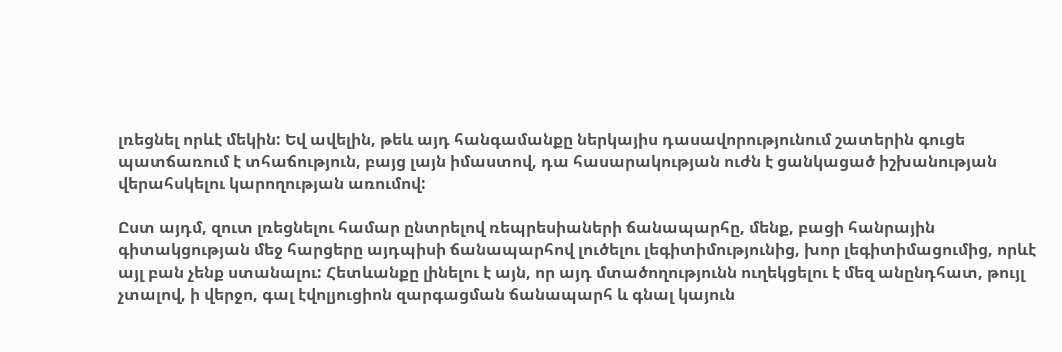լռեցնել որևէ մեկին: Եվ ավելին, թեև այդ հանգամանքը ներկայիս դասավորությունում շատերին գուցե պատճառում է տհաճություն, բայց լայն իմաստով, դա հասարակության ուժն է ցանկացած իշխանության վերահսկելու կարողության առումով:

Ըստ այդմ, զուտ լռեցնելու համար ընտրելով ռեպրեսիաների ճանապարհը, մենք, բացի հանրային գիտակցության մեջ հարցերը այդպիսի ճանապարհով լուծելու լեգիտիմությունից, խոր լեգիտիմացումից, որևէ այլ բան չենք ստանալու: Հետևանքը լինելու է այն, որ այդ մտածողությունն ուղեկցելու է մեզ անընդհատ, թույլ չտալով, ի վերջո, գալ էվոլյուցիոն զարգացման ճանապարհ և գնալ կայուն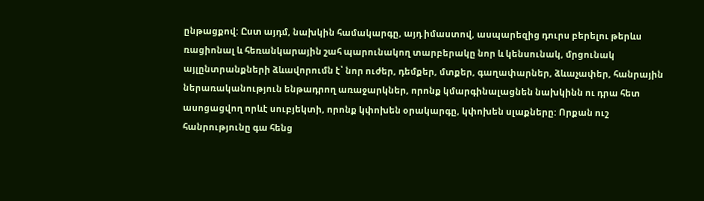ընթացքով: Ըստ այդմ, նախկին համակարգը, այդ իմաստով, ասպարեզից դուրս բերելու թերևս ռացիոնալ և հեռանկարային շահ պարունակող տարբերակը նոր և կենսունակ, մրցունակ այլընտրանքների ձևավորումն է՝ նոր ուժեր, դեմքեր, մտքեր, գաղափարներ, ձևաչափեր, հանրային ներառականություն ենթադրող առաջարկներ, որոնք կմարգինալացնեն նախկինն ու դրա հետ ասոցացվող որևէ սուբյեկտի, որոնք կփոխեն օրակարգը, կփոխեն սլաքները: Որքան ուշ հանրությունը գա հենց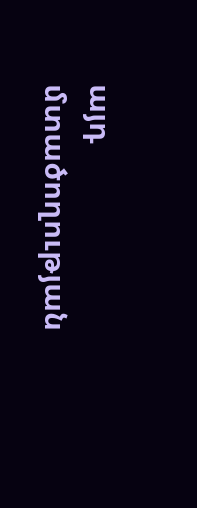այդ մտածողության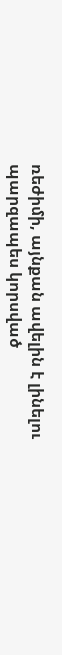ռեժիմի, այնքան ավելին է լինելու պարզապես կորսված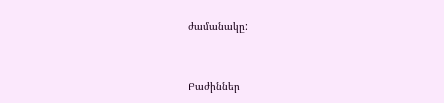ժամանակը:



Բաժիններ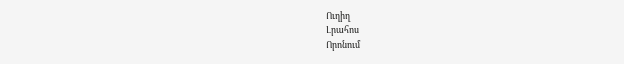Ուղիղ
Լրահոս
Որոնում